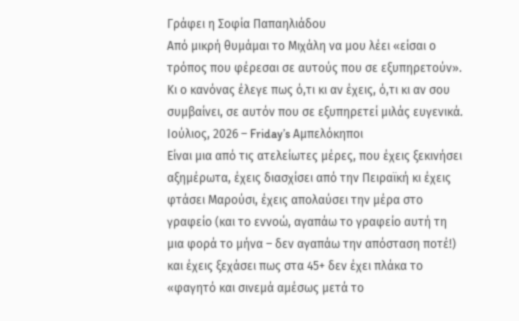Γράφει η Σοφία Παπαηλιάδου
Από μικρή θυμάμαι το Μιχάλη να μου λέει «είσαι ο τρόπος που φέρεσαι σε αυτούς που σε εξυπηρετούν». Κι ο κανόνας έλεγε πως ό,τι κι αν έχεις, ό,τι κι αν σου συμβαίνει, σε αυτόν που σε εξυπηρετεί μιλάς ευγενικά.
Ιούλιος, 2026 – Friday’s Αμπελόκηποι
Είναι μια από τις ατελείωτες μέρες, που έχεις ξεκινήσει αξημέρωτα, έχεις διασχίσει από την Πειραϊκή κι έχεις φτάσει Μαρούσι, έχεις απολαύσει την μέρα στο γραφείο (και το εννοώ, αγαπάω το γραφείο αυτή τη μια φορά το μήνα – δεν αγαπάω την απόσταση ποτέ!) και έχεις ξεχάσει πως στα 45+ δεν έχει πλάκα το «φαγητό και σινεμά αμέσως μετά το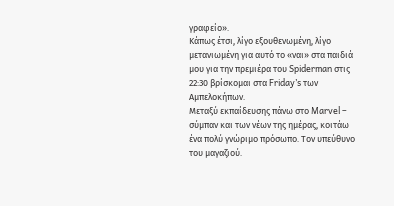γραφείο».
Κάπως έτσι, λίγο εξουθενωμένη, λίγο μετανιωμένη για αυτό το «ναι» στα παιδιά μου για την πρεμιέρα του Spiderman στις 22:30 βρίσκομαι στα Friday’s των Αμπελοκήπων.
Μεταξύ εκπαίδευσης πάνω στο Marvel – σύμπαν και των νέων της ημέρας, κοιτάω ένα πολύ γνώριμο πρόσωπο. Τον υπεύθυνο του μαγαζιού.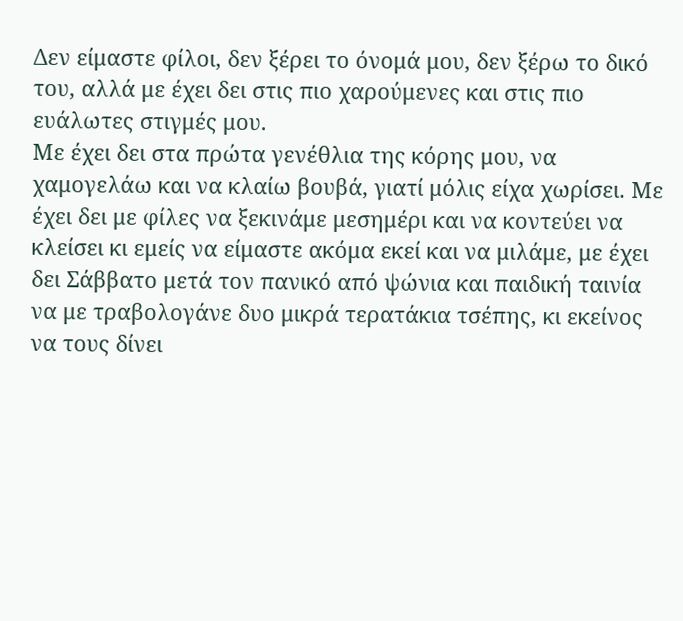Δεν είμαστε φίλοι, δεν ξέρει το όνομά μου, δεν ξέρω το δικό του, αλλά με έχει δει στις πιο χαρούμενες και στις πιο ευάλωτες στιγμές μου.
Με έχει δει στα πρώτα γενέθλια της κόρης μου, να χαμογελάω και να κλαίω βουβά, γιατί μόλις είχα χωρίσει. Με έχει δει με φίλες να ξεκινάμε μεσημέρι και να κοντεύει να κλείσει κι εμείς να είμαστε ακόμα εκεί και να μιλάμε, με έχει δει Σάββατο μετά τον πανικό από ψώνια και παιδική ταινία να με τραβολογάνε δυο μικρά τερατάκια τσέπης, κι εκείνος να τους δίνει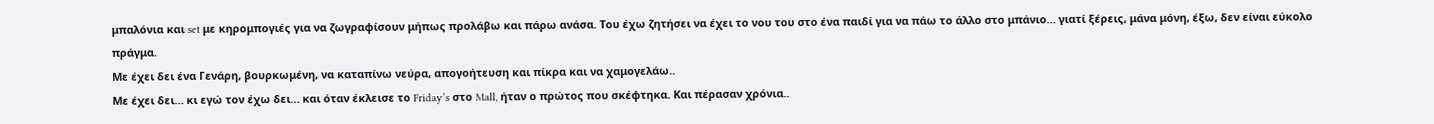μπαλόνια και set με κηρομπογιές για να ζωγραφίσουν μήπως προλάβω και πάρω ανάσα. Του έχω ζητήσει να έχει το νου του στο ένα παιδί για να πάω το άλλο στο μπάνιο… γιατί ξέρεις, μάνα μόνη, έξω, δεν είναι εύκολο πράγμα.
Με έχει δει ένα Γενάρη, βουρκωμένη, να καταπίνω νεύρα, απογοήτευση και πίκρα και να χαμογελάω..
Με έχει δει… κι εγώ τον έχω δει… και όταν έκλεισε το Friday’s στο Mall, ήταν ο πρώτος που σκέφτηκα. Και πέρασαν χρόνια..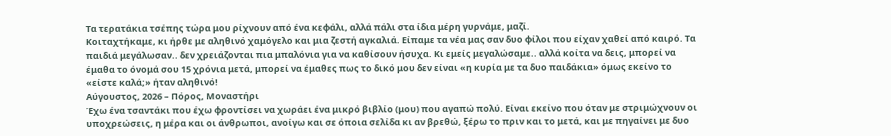Τα τερατάκια τσέπης τώρα μου ρίχνουν από ένα κεφάλι, αλλά πάλι στα ίδια μέρη γυρνάμε, μαζί.
Κοιταχτήκαμε, κι ήρθε με αληθινό χαμόγελο και μια ζεστή αγκαλιά. Είπαμε τα νέα μας σαν δυο φίλοι που είχαν χαθεί από καιρό. Τα παιδιά μεγάλωσαν.. δεν χρειάζονται πια μπαλόνια για να καθίσουν ήσυχα. Κι εμείς μεγαλώσαμε.. αλλά κοίτα να δεις, μπορεί να έμαθα το όνομά σου 15 χρόνια μετά, μπορεί να έμαθες πως το δικό μου δεν είναι «η κυρία με τα δυο παιδάκια» όμως εκείνο το «είστε καλά;» ήταν αληθινό!
Αύγουστος, 2026 – Πόρος, Μοναστήρι
Έχω ένα τσαντάκι που έχω φροντίσει να χωράει ένα μικρό βιβλίο (μου) που αγαπώ πολύ. Είναι εκείνο που όταν με στριμώχνουν οι υποχρεώσεις, η μέρα και οι άνθρωποι, ανοίγω και σε όποια σελίδα κι αν βρεθώ, ξέρω το πριν και το μετά, και με πηγαίνει με δυο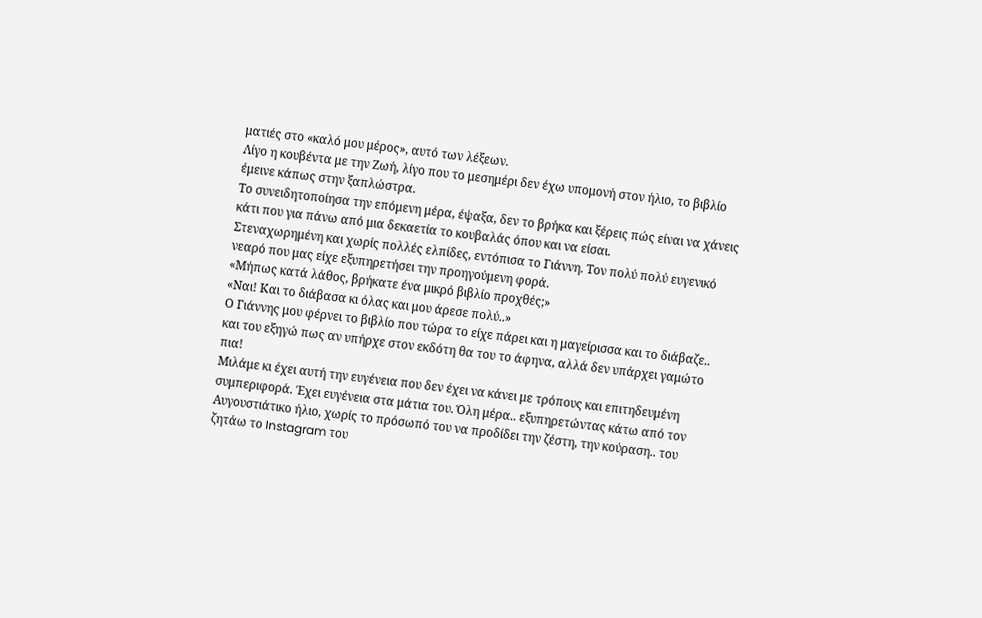ματιές στο «καλό μου μέρος», αυτό των λέξεων.
Λίγο η κουβέντα με την Ζωή, λίγο που το μεσημέρι δεν έχω υπομονή στον ήλιο, το βιβλίο έμεινε κάπως στην ξαπλώστρα.
Το συνειδητοποίησα την επόμενη μέρα, έψαξα, δεν το βρήκα και ξέρεις πώς είναι να χάνεις κάτι που για πάνω από μια δεκαετία το κουβαλάς όπου και να είσαι.
Στεναχωρημένη και χωρίς πολλές ελπίδες, εντόπισα το Γιάννη. Τον πολύ πολύ ευγενικό νεαρό που μας είχε εξυπηρετήσει την προηγούμενη φορά.
«Μήπως κατά λάθος, βρήκατε ένα μικρό βιβλίο προχθές;»
«Ναι! Και το διάβασα κι όλας και μου άρεσε πολύ..»
Ο Γιάννης μου φέρνει το βιβλίο που τώρα το είχε πάρει και η μαγείρισσα και το διάβαζε.. και του εξηγώ πως αν υπήρχε στον εκδότη θα του το άφηνα, αλλά δεν υπάρχει γαμώτο πια!
Μιλάμε κι έχει αυτή την ευγένεια που δεν έχει να κάνει με τρόπους και επιτηδευμένη συμπεριφορά. Έχει ευγένεια στα μάτια του. Όλη μέρα.. εξυπηρετώντας κάτω από τον Αυγουστιάτικο ήλιο, χωρίς το πρόσωπό του να προδίδει την ζέστη, την κούραση.. του ζητάω το Instagram του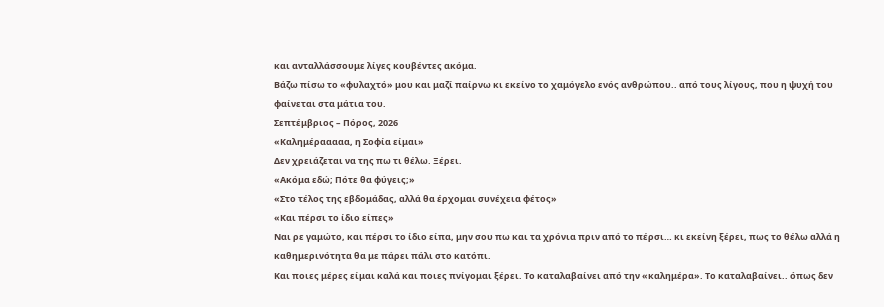και ανταλλάσσουμε λίγες κουβέντες ακόμα.
Βάζω πίσω το «φυλαχτό» μου και μαζί παίρνω κι εκείνο το χαμόγελο ενός ανθρώπου.. από τους λίγους, που η ψυχή του φαίνεται στα μάτια του.
Σεπτέμβριος – Πόρος, 2026
«Καλημέρααααα, η Σοφία είμαι»
Δεν χρειάζεται να της πω τι θέλω. Ξέρει.
«Ακόμα εδώ; Πότε θα φύγεις;»
«Στο τέλος της εβδομάδας, αλλά θα έρχομαι συνέχεια φέτος»
«Και πέρσι το ίδιο είπες»
Ναι ρε γαμώτο, και πέρσι το ίδιο είπα, μην σου πω και τα χρόνια πριν από το πέρσι… κι εκείνη ξέρει, πως το θέλω αλλά η καθημερινότητα θα με πάρει πάλι στο κατόπι.
Και ποιες μέρες είμαι καλά και ποιες πνίγομαι ξέρει. Το καταλαβαίνει από την «καλημέρα». Το καταλαβαίνει.. όπως δεν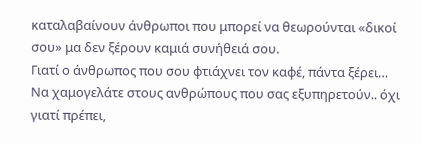καταλαβαίνουν άνθρωποι που μπορεί να θεωρούνται «δικοί σου» μα δεν ξέρουν καμιά συνήθειά σου.
Γιατί ο άνθρωπος που σου φτιάχνει τον καφέ, πάντα ξέρει…
Να χαμογελάτε στους ανθρώπους που σας εξυπηρετούν.. όχι γιατί πρέπει,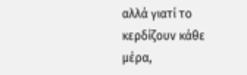αλλά γιατί το κερδίζουν κάθε μέρα,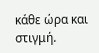κάθε ώρα και στιγμή.